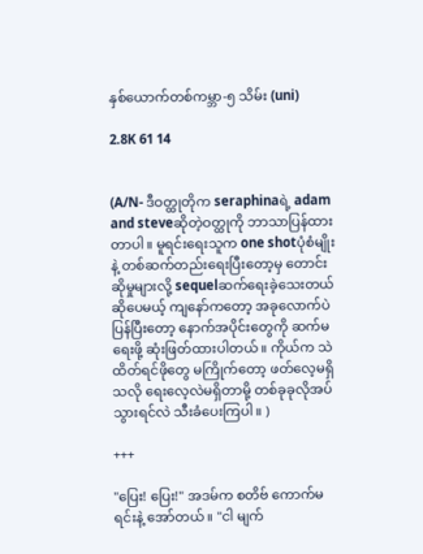နှစ်ယောက်တစ်ကမ္ဘာ-၅ သိမ်း (uni)

2.8K 61 14


(A/N- ဒီဝတ္ထုတိုက seraphinaရဲ့ adam and steveဆိုတဲ့ဝတ္ထုကို ဘာသာပြန်ထားတာပါ။ မူရင်းရေးသူက one shotပုံစံမျိုးနဲ့ တစ်ဆက်တည်းရေးပြီးတော့မှ တောင်းဆိုမှုများလို့ sequelဆက်ရေးခဲ့သေးတယ်ဆို‌ပေမယ့် ကျနော်ကတော့ အခုလောက်ပဲ ပြန်ပြီးတော့ နောက်အပိုင်းတွေကို ဆက်မရေးဖို့ ဆုံးဖြတ်ထားပါတယ်။ ကိုယ်က သဲထိတ်ရင်ဖိုတွေ မကြိုက်တော့ ဖတ်လေ့မရှိသလို ရေးလေ့လဲမရှိတာမို့ တစ်ခုခုလိုအပ်သွားရင်လဲ ‌သီးခံပေးကြပါ။ )

+++

"ပြေး! ပြေး!" အဒမ်က စတိ‌ဗ် ကောက်မရင်းနဲ့ အော်တယ်။ "ငါ မျက်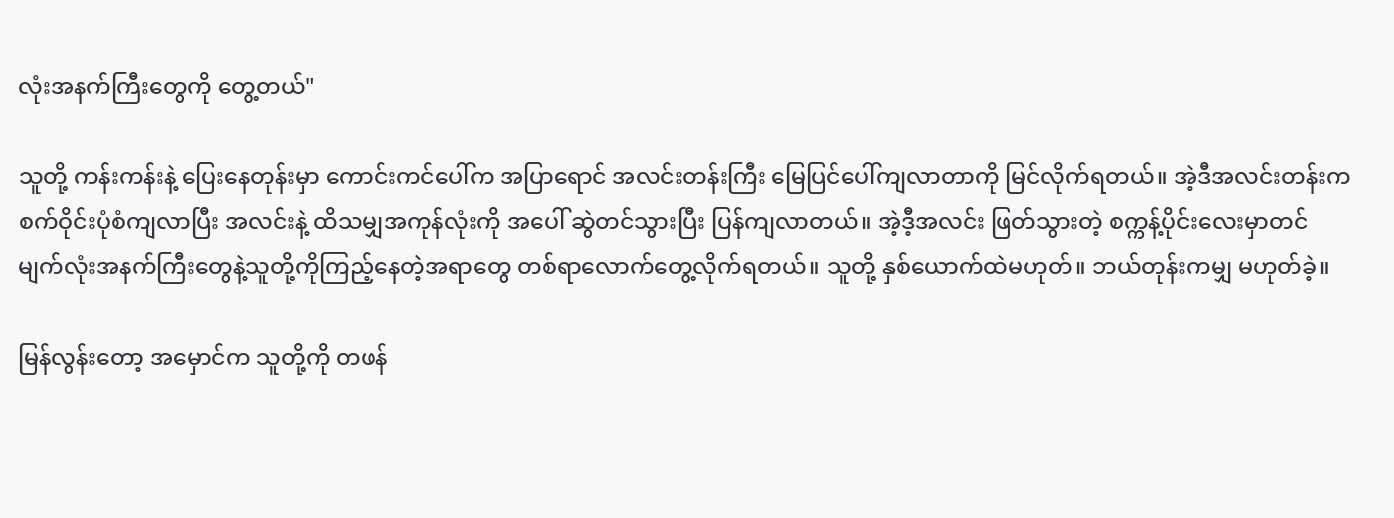လုံးအနက်ကြီးတွေကို တွေ့တယ်"

သူတို့ ကန်းကန်းနဲ့ ပြေးနေတုန်းမှာ ကောင်းကင်ပေါ်က အပြာရောင် အလင်းတန်းကြီး မြေပြင်ပေါ်ကျလာတာကို မြင်လိုက်ရတယ်။ အဲ့ဒီအလင်းတန်းက စက်ဝိုင်းပုံစံကျလာပြီး အလင်းနဲ့ ထိသမျှအကုန်လုံးကို အပေါ် ဆွဲတင်သွားပြီး ပြန်ကျလာတယ်။ အဲ့ဒီ့အလင်း ဖြတ်သွားတဲ့ စက္ကန့်ပိုင်းလေးမှာတင် မျက်လုံးအနက်ကြီးတွေနဲ့သူတို့ကိုကြည့်နေတဲ့အရာတွေ တစ်ရာလောက်တွေ့လိုက်ရတယ်။ သူတို့ နှစ်ယောက်ထဲမဟုတ်။ ဘယ်တုန်းကမျှ မဟုတ်ခဲ့။

မြန်လွန်းတော့ အမှောင်က သူတို့ကို တဖန်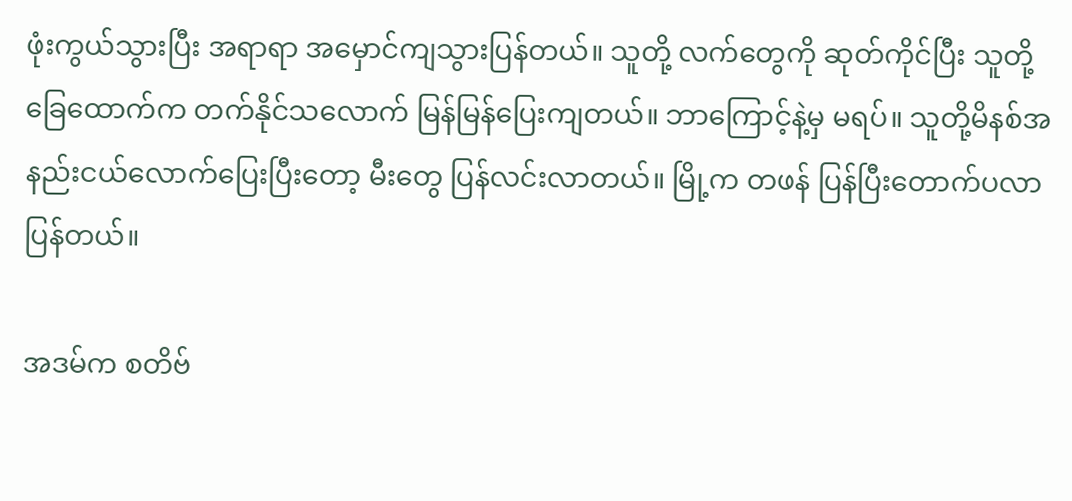ဖုံးကွယ်သွားပြီး အရာရာ အမှောင်ကျသွားပြန်တယ်။ သူတို့ လက်တွေကို ဆုတ်ကိုင်ပြီး သူတို့ခြေထောက်က တက်နိုင်သလောက် မြန်မြန်ပြေးကျတယ်။ ဘာကြောင့်နဲ့မှ မရပ်။ သူတို့မိနစ်အနည်းငယ်လောက်ပြေးပြီးတော့ မီးတွေ ပြန်လင်းလာတယ်။ မြို့က တဖန် ပြန်ပြီးတောက်ပလာပြန်တယ်။

အဒမ်က စတိဗ်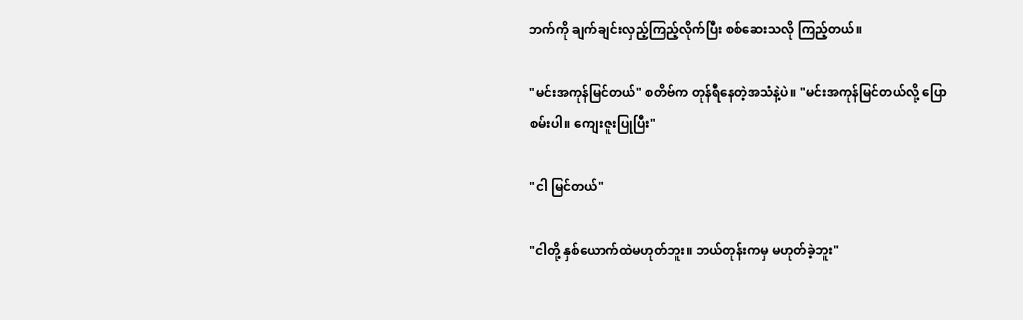ဘက်ကို ချက်ချင်းလှည့်ကြည့်လိုက်ပြီး စစ်ဆေးသလို ကြည့်တယ်။

"မင်းအကုန်မြင်တယ်" စတိဗ်က တုန်ရီနေတဲ့အသံနဲ့ပဲ။ "မင်းအကုန်မြင်တယ်လို့ ပြောစမ်းပါ။ ကျေး‌ဇူးပြုပြီး"

"ငါ မြင်တယ်"

"ငါတို့ နှစ်ယောက်ထဲမဟုတ်ဘူး။ ဘယ်တုန်းကမှ မဟုတ်ခဲ့ဘူး"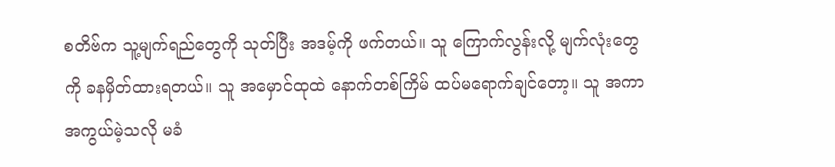စတိဗ်က သူ့မျက်ရည်တွေကို သုတ်ပြီး အဒမ့်ကို ဖက်တယ်။ သူ ကြောက်လွန်းလို့ မျက်လုံးတွေကို ခနမှိတ်ထားရတယ်။ သူ အမှောင်ထုထဲ နောက်တစ်ကြိမ် ထပ်မရောက်ချင်တော့။ သူ အကာအကွယ်မဲ့သလို မခံ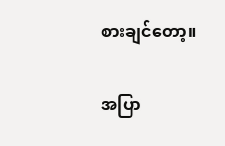စားချင်တော့။

အပြာ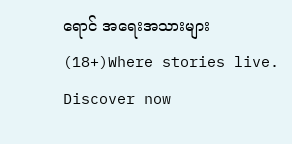ရောင် အရေးအသားများ (18+)Where stories live. Discover now